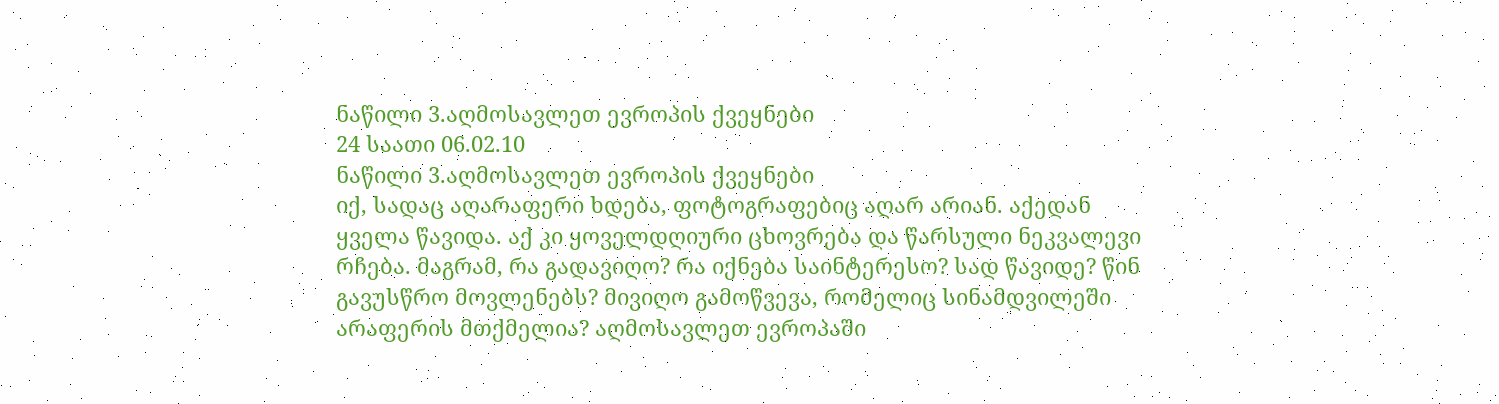ნაწილი 3.აღმოსავლეთ ევროპის ქვეყნები
24 საათი 06.02.10
ნაწილი 3.აღმოსავლეთ ევროპის ქვეყნები
იქ, სადაც აღარაფერი ხდება, ფოტოგრაფებიც აღარ არიან. აქედან ყველა წავიდა. აქ კი ყოველდღიური ცხოვრება და წარსული ნეკვალევი რჩება. მაგრამ, რა გადავიღო? რა იქნება საინტერესო? სად წავიდე? წინ გავუსწრო მოვლენებს? მივიღო გამოწვევა, რომელიც სინამდვილეში არაფერის მთქმელია? აღმოსავლეთ ევროპაში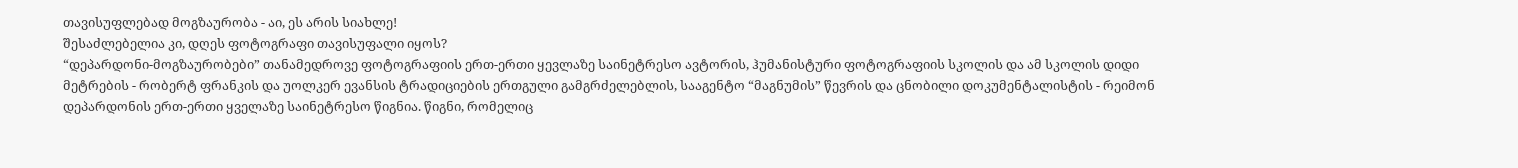თავისუფლებად მოგზაურობა - აი, ეს არის სიახლე!
შესაძლებელია კი, დღეს ფოტოგრაფი თავისუფალი იყოს?
“დეპარდონი-მოგზაურობები” თანამედროვე ფოტოგრაფიის ერთ-ერთი ყევლაზე საინეტრესო ავტორის, ჰუმანისტური ფოტოგრაფიის სკოლის და ამ სკოლის დიდი მეტრების - რობერტ ფრანკის და უოლკერ ევანსის ტრადიციების ერთგული გამგრძელებლის, სააგენტო “მაგნუმის” წევრის და ცნობილი დოკუმენტალისტის - რეიმონ დეპარდონის ერთ-ერთი ყველაზე საინეტრესო წიგნია. წიგნი, რომელიც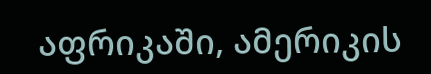აფრიკაში, ამერიკის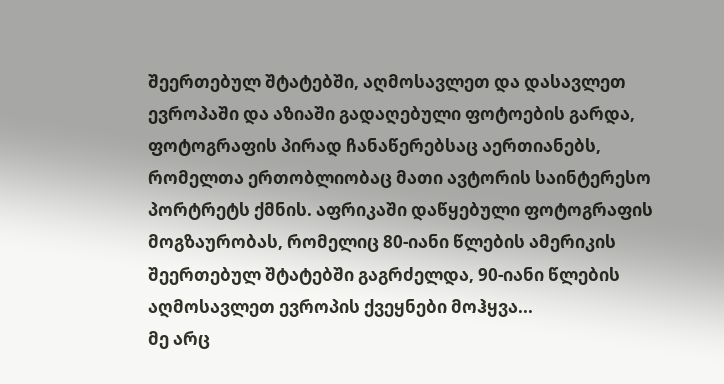შეერთებულ შტატებში, აღმოსავლეთ და დასავლეთ ევროპაში და აზიაში გადაღებული ფოტოების გარდა, ფოტოგრაფის პირად ჩანაწერებსაც აერთიანებს, რომელთა ერთობლიობაც მათი ავტორის საინტერესო პორტრეტს ქმნის. აფრიკაში დაწყებული ფოტოგრაფის მოგზაურობას, რომელიც 80-იანი წლების ამერიკის შეერთებულ შტატებში გაგრძელდა, 90-იანი წლების აღმოსავლეთ ევროპის ქვეყნები მოჰყვა...
მე არც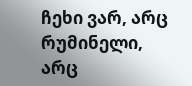ჩეხი ვარ, არც რუმინელი, არც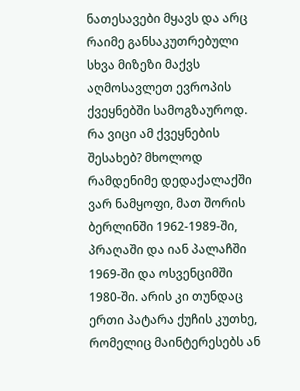ნათესავები მყავს და არც რაიმე განსაკუთრებული სხვა მიზეზი მაქვს აღმოსავლეთ ევროპის ქვეყნებში სამოგზაუროდ. რა ვიცი ამ ქვეყნების შესახებ? მხოლოდ რამდენიმე დედაქალაქში ვარ ნამყოფი, მათ შორის ბერლინში 1962-1989-ში, პრაღაში და იან პალაჩში 1969-ში და ოსვენციმში 1980-ში. არის კი თუნდაც ერთი პატარა ქუჩის კუთხე, რომელიც მაინტერესებს ან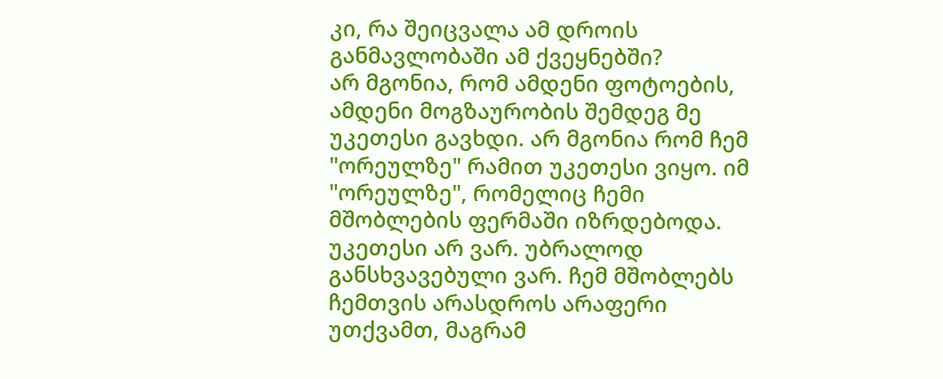კი, რა შეიცვალა ამ დროის განმავლობაში ამ ქვეყნებში?
არ მგონია, რომ ამდენი ფოტოების, ამდენი მოგზაურობის შემდეგ მე უკეთესი გავხდი. არ მგონია რომ ჩემ "ორეულზე" რამით უკეთესი ვიყო. იმ "ორეულზე", რომელიც ჩემი მშობლების ფერმაში იზრდებოდა. უკეთესი არ ვარ. უბრალოდ განსხვავებული ვარ. ჩემ მშობლებს ჩემთვის არასდროს არაფერი უთქვამთ, მაგრამ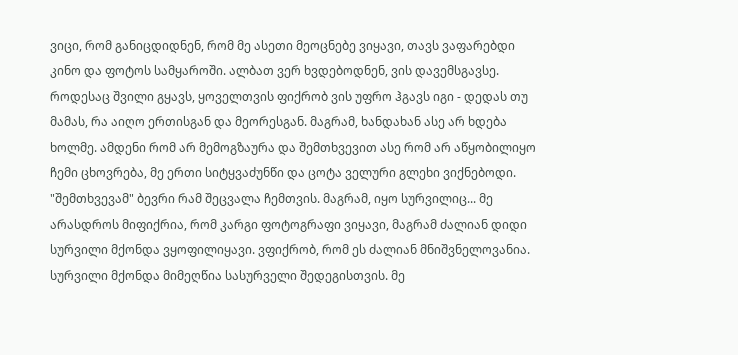ვიცი, რომ განიცდიდნენ, რომ მე ასეთი მეოცნებე ვიყავი, თავს ვაფარებდი კინო და ფოტოს სამყაროში. ალბათ ვერ ხვდებოდნენ, ვის დავემსგავსე. როდესაც შვილი გყავს, ყოველთვის ფიქრობ ვის უფრო ჰგავს იგი - დედას თუ მამას, რა აიღო ერთისგან და მეორესგან. მაგრამ, ხანდახან ასე არ ხდება ხოლმე. ამდენი რომ არ მემოგზაურა და შემთხვევით ასე რომ არ აწყობილიყო ჩემი ცხოვრება, მე ერთი სიტყვაძუნწი და ცოტა ველური გლეხი ვიქნებოდი. "შემთხვევამ" ბევრი რამ შეცვალა ჩემთვის. მაგრამ, იყო სურვილიც... მე არასდროს მიფიქრია, რომ კარგი ფოტოგრაფი ვიყავი, მაგრამ ძალიან დიდი სურვილი მქონდა ვყოფილიყავი. ვფიქრობ, რომ ეს ძალიან მნიშვნელოვანია. სურვილი მქონდა მიმეღწია სასურველი შედეგისთვის. მე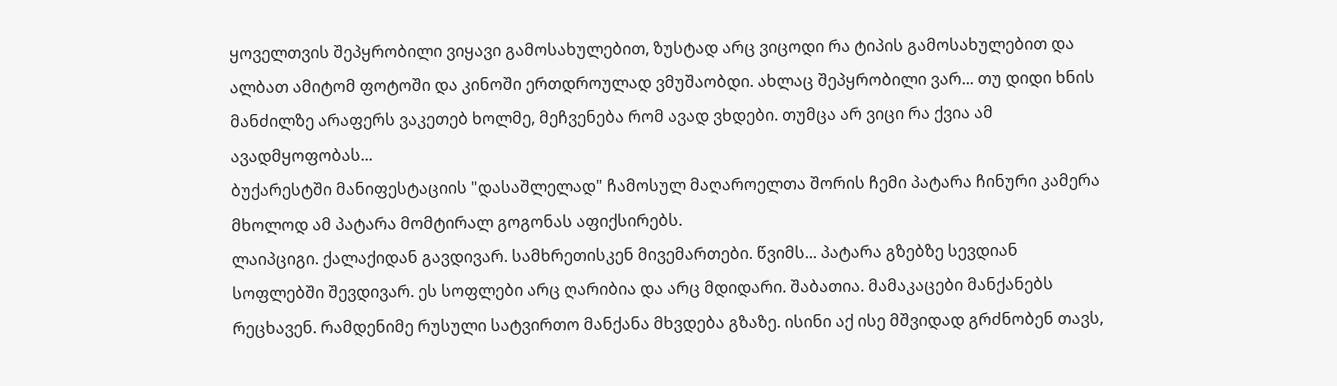ყოველთვის შეპყრობილი ვიყავი გამოსახულებით, ზუსტად არც ვიცოდი რა ტიპის გამოსახულებით და ალბათ ამიტომ ფოტოში და კინოში ერთდროულად ვმუშაობდი. ახლაც შეპყრობილი ვარ... თუ დიდი ხნის მანძილზე არაფერს ვაკეთებ ხოლმე, მეჩვენება რომ ავად ვხდები. თუმცა არ ვიცი რა ქვია ამ ავადმყოფობას...
ბუქარესტში მანიფესტაციის "დასაშლელად" ჩამოსულ მაღაროელთა შორის ჩემი პატარა ჩინური კამერა მხოლოდ ამ პატარა მომტირალ გოგონას აფიქსირებს.
ლაიპციგი. ქალაქიდან გავდივარ. სამხრეთისკენ მივემართები. წვიმს... პატარა გზებზე სევდიან სოფლებში შევდივარ. ეს სოფლები არც ღარიბია და არც მდიდარი. შაბათია. მამაკაცები მანქანებს რეცხავენ. რამდენიმე რუსული სატვირთო მანქანა მხვდება გზაზე. ისინი აქ ისე მშვიდად გრძნობენ თავს,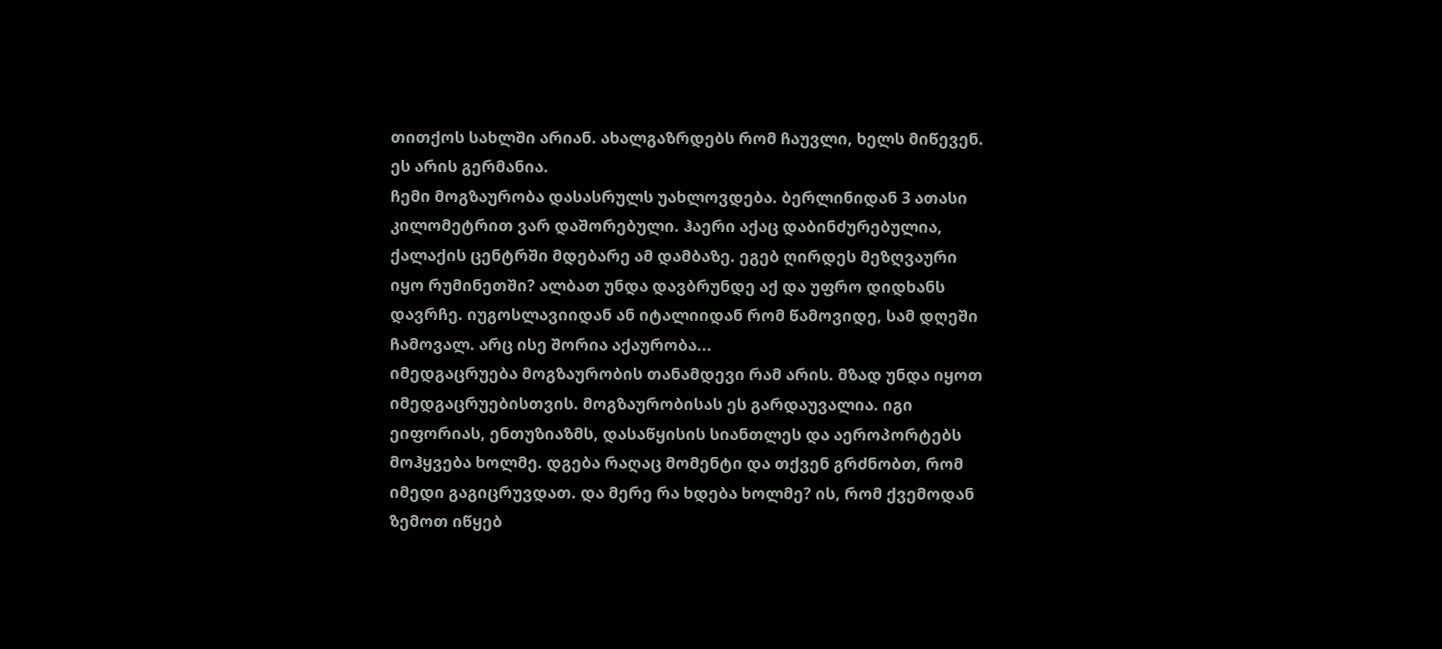თითქოს სახლში არიან. ახალგაზრდებს რომ ჩაუვლი, ხელს მიწევენ. ეს არის გერმანია.
ჩემი მოგზაურობა დასასრულს უახლოვდება. ბერლინიდან 3 ათასი კილომეტრით ვარ დაშორებული. ჰაერი აქაც დაბინძურებულია, ქალაქის ცენტრში მდებარე ამ დამბაზე. ეგებ ღირდეს მეზღვაური იყო რუმინეთში? ალბათ უნდა დავბრუნდე აქ და უფრო დიდხანს დავრჩე. იუგოსლავიიდან ან იტალიიდან რომ წამოვიდე, სამ დღეში ჩამოვალ. არც ისე შორია აქაურობა...
იმედგაცრუება მოგზაურობის თანამდევი რამ არის. მზად უნდა იყოთ იმედგაცრუებისთვის. მოგზაურობისას ეს გარდაუვალია. იგი ეიფორიას, ენთუზიაზმს, დასაწყისის სიანთლეს და აეროპორტებს მოჰყვება ხოლმე. დგება რაღაც მომენტი და თქვენ გრძნობთ, რომ იმედი გაგიცრუვდათ. და მერე რა ხდება ხოლმე? ის, რომ ქვემოდან ზემოთ იწყებ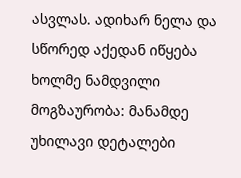ასვლას. ადიხარ ნელა და სწორედ აქედან იწყება ხოლმე ნამდვილი მოგზაურობა: მანამდე უხილავი დეტალები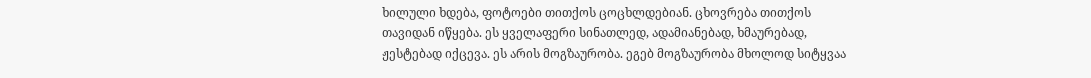ხილული ხდება, ფოტოები თითქოს ცოცხლდებიან. ცხოვრება თითქოს თავიდან იწყება. ეს ყველაფერი სინათლედ, ადამიანებად, ხმაურებად, ჟესტებად იქცევა. ეს არის მოგზაურობა. ეგებ მოგზაურობა მხოლოდ სიტყვაა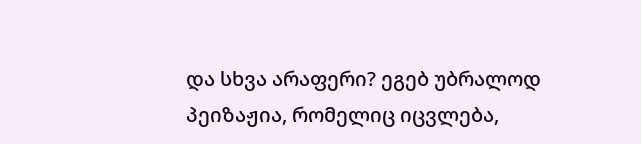და სხვა არაფერი? ეგებ უბრალოდ პეიზაჟია, რომელიც იცვლება,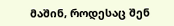მაშინ, როდესაც შენ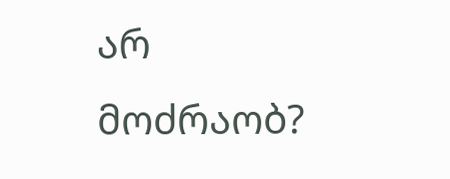არ მოძრაობ?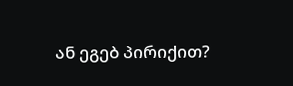ან ეგებ პირიქით?